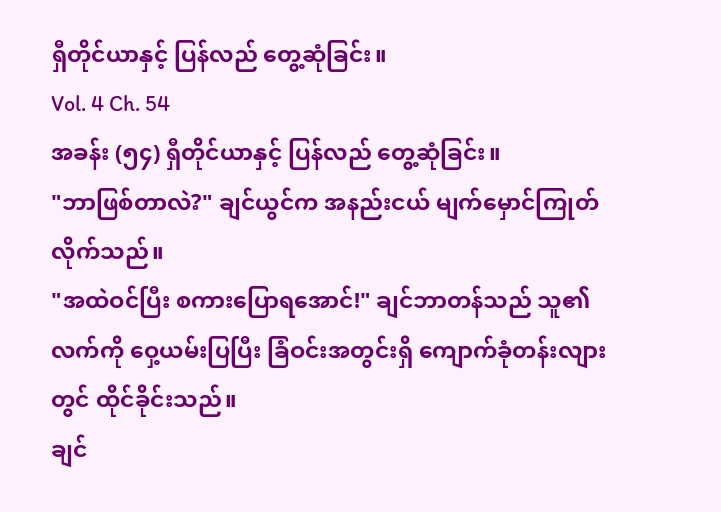ရှီတိုင်ယာနှင့် ပြန်လည် တွေ့ဆုံခြင်း။
Vol. 4 Ch. 54
အခန်း (၅၄) ရှီတိုင်ယာနှင့် ပြန်လည် တွေ့ဆုံခြင်း။
"ဘာဖြစ်တာလဲ?" ချင်ယွင်က အနည်းငယ် မျက်မှောင်ကြုတ်လိုက်သည်။
"အထဲဝင်ပြီး စကားပြောရအောင်!" ချင်ဘာတန်သည် သူ၏လက်ကို ဝှေ့ယမ်းပြပြီး ခြံဝင်းအတွင်းရှိ ကျောက်ခုံတန်းလျားတွင် ထိုင်ခိုင်းသည်။
ချင်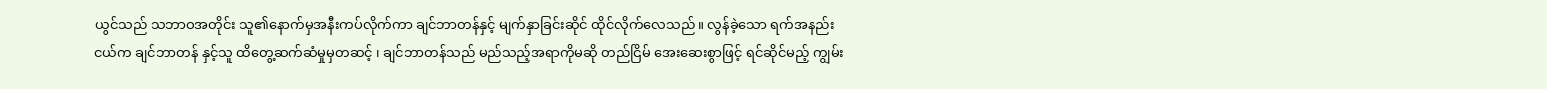ယွင်သည် သဘာဝအတိုင်း သူ၏နောက်မှအနီးကပ်လိုက်ကာ ချင်ဘာတန်နှင့် မျက်နှာခြင်းဆိုင် ထိုင်လိုက်လေသည်။ လွန်ခဲ့သော ရက်အနည်းငယ်က ချင်ဘာတန် နှင့်သူ ထိတွေ့ဆက်ဆံမှုမှတဆင့် ၊ ချင်ဘာတန်သည် မည်သည့်အရာကိုမဆို တည်ငြိမ် အေးဆေးစွာဖြင့် ရင်ဆိုင်မည့် ကျွမ်း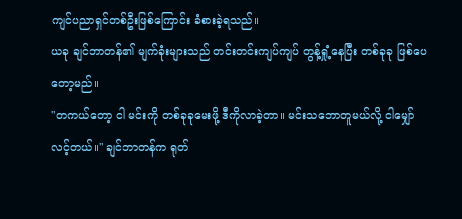ကျင်ပညာရှင်တစ်ဦးဖြစ်ကြောင်း ခံစားခဲ့ရသည်။
ယခု ချင်ဘာတန်၏ မျက်ခုံးများသည် တင်းတင်းကျပ်ကျပ် တွန့်ရှုံ့နေပြီး တစ်ခုခု ဖြစ်ပေတော့မည်။
"တကယ်တော့ ငါ မင်းကို တစ်ခုခုမေးဖို့ ဒီကိုလာခဲ့တာ။ မင်းသဘောတူမယ်လို့ ငါမျှော်လင့်တယ်။" ချင်ဘာတန်က ရုတ်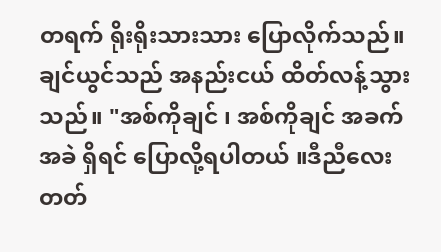တရက် ရိုးရိုးသားသား ပြောလိုက်သည်။
ချင်ယွင်သည် အနည်းငယ် ထိတ်လန့်သွားသည်။ "အစ်ကိုချင် ၊ အစ်ကိုချင် အခက်အခဲ ရှိရင် ပြောလို့ရပါတယ် ။ဒီညီလေးတတ်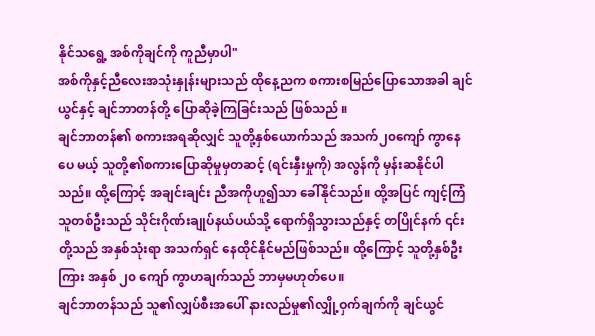နိုင်သရွေ့ အစ်ကိုချင်ကို ကူညီမှာပါ"
အစ်ကိုနှင့်ညီလေးအသုံးနှုန်းများသည် ထိုနေ့ညက စကားစမြည်ပြောသောအခါ ချင်ယွင်နှင့် ချင်ဘာတန်တို့ ပြောဆိုခဲ့ကြခြင်းသည် ဖြစ်သည် ။
ချင်ဘာတန်၏ စကားအရဆိုလျှင် သူတို့နှစ်ယောက်သည် အသက်၂၀ကျော် ကွာနေပေ မယ့် သူတို့၏စကားပြောဆိုမှုမှတဆင့် (ရင်းနှီးမှုကို) အလွန်ကို မှန်းဆနိုင်ပါ သည်။ ထို့ကြောင့် အချင်းချင်း ညီအကိုဟူ၍သာ ခေါ်နိုင်သည်။ ထို့အပြင် ကျင့်ကြံသူတစ်ဦးသည် သိုင်းဂိုဏ်းချုပ်နယ်ပယ်သို့ ရောက်ရှိသွားသည်နှင့် တပြိုင်နက် ၎င်းတို့သည် အနှစ်သုံးရာ အသက်ရှင် နေထိုင်နိုင်မည်ဖြစ်သည်။ ထို့ကြောင့် သူတို့နှစ်ဦးကြား အနှစ် ၂၀ ကျော် ကွာဟချက်သည် ဘာမှမဟုတ်ပေ။
ချင်ဘာတန်သည် သူ၏လျှပ်စီးအပေါ် နားလည်မှု၏လျှို့ဝှက်ချက်ကို ချင်ယွင်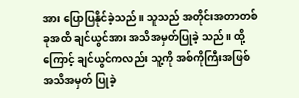အား ပြောပြနိုင်ခဲ့သည်။ သူသည် အတိုင်းအတာတစ်ခုအထိ ချင်ယွင်အား အသိအမှတ်ပြုခဲ့ သည်။ ထို့ကြောင့် ချင်ယွင်ကလည်း သူ့ကို အစ်ကိုကြီးအဖြစ် အသိအမှတ် ပြုခဲ့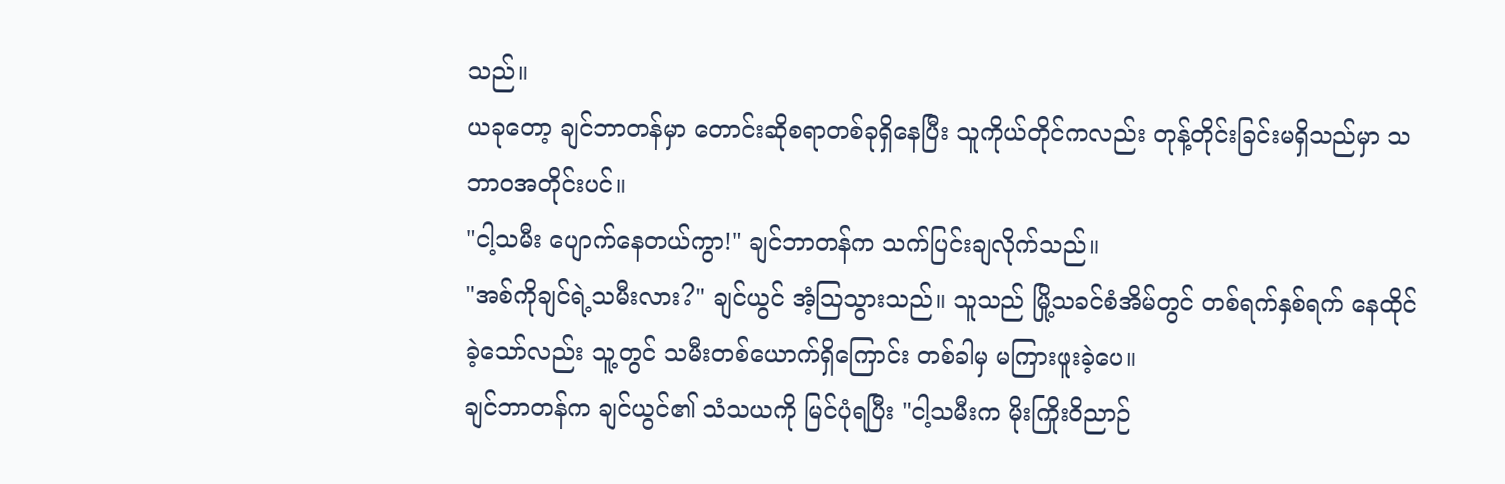သည်။
ယခုတော့ ချင်ဘာတန်မှာ တောင်းဆိုစရာတစ်ခုရှိနေပြီး သူကိုယ်တိုင်ကလည်း တုန့်တိုင်းခြင်းမရှိသည်မှာ သဘာဝအတိုင်းပင်။
"ငါ့သမီး ပျောက်နေတယ်ကွာ!" ချင်ဘာတန်က သက်ပြင်းချလိုက်သည်။
"အစ်ကိုချင်ရဲ့သမီးလား?" ချင်ယွင် အံ့ဩသွားသည်။ သူသည် မြို့သခင်စံအိမ်တွင် တစ်ရက်နှစ်ရက် နေထိုင်ခဲ့သော်လည်း သူ့တွင် သမီးတစ်ယောက်ရှိကြောင်း တစ်ခါမှ မကြားဖူးခဲ့ပေ။
ချင်ဘာတန်က ချင်ယွင်၏ သံသယကို မြင်ပုံရပြီး "ငါ့သမီးက မိုးကြိုးဝိညာဉ်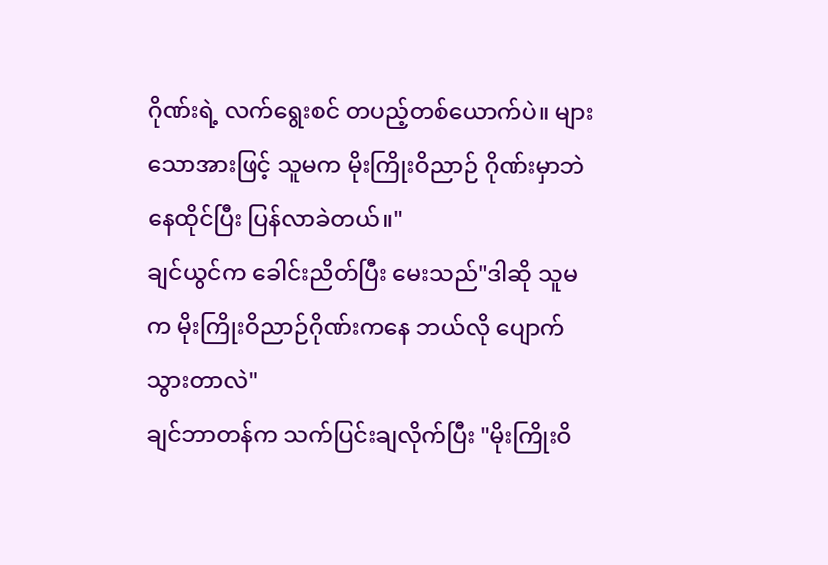ဂိုဏ်းရဲ့ လက်ရွေးစင် တပည့်တစ်ယောက်ပဲ။ များသောအားဖြင့် သူမက မိုးကြိုးဝိညာဉ် ဂိုဏ်းမှာဘဲ နေထိုင်ပြီး ပြန်လာခဲတယ်။"
ချင်ယွင်က ခေါင်းညိတ်ပြီး မေးသည်"ဒါဆို သူမက မိုးကြိုးဝိညာဉ်ဂိုဏ်းကနေ ဘယ်လို ပျောက်သွားတာလဲ"
ချင်ဘာတန်က သက်ပြင်းချလိုက်ပြီး "မိုးကြိုးဝိ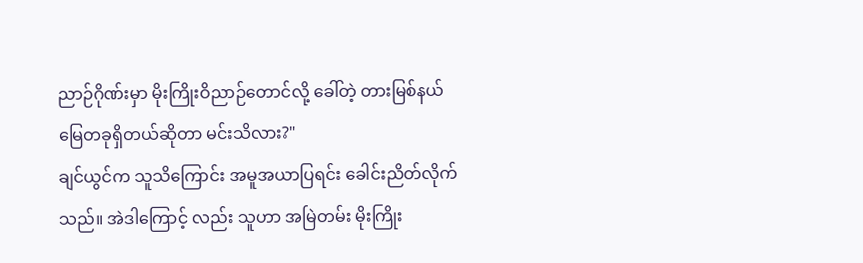ညာဉ်ဂိုဏ်းမှာ မိုးကြိုးဝိညာဉ်တောင်လို့ ခေါ်တဲ့ တားမြစ်နယ်မြေတခုရှိတယ်ဆိုတာ မင်းသိလား?"
ချင်ယွင်က သူသိကြောင်း အမူအယာပြရင်း ခေါင်းညိတ်လိုက် သည်။ အဲဒါကြောင့် လည်း သူဟာ အမြဲတမ်း မိုးကြိုး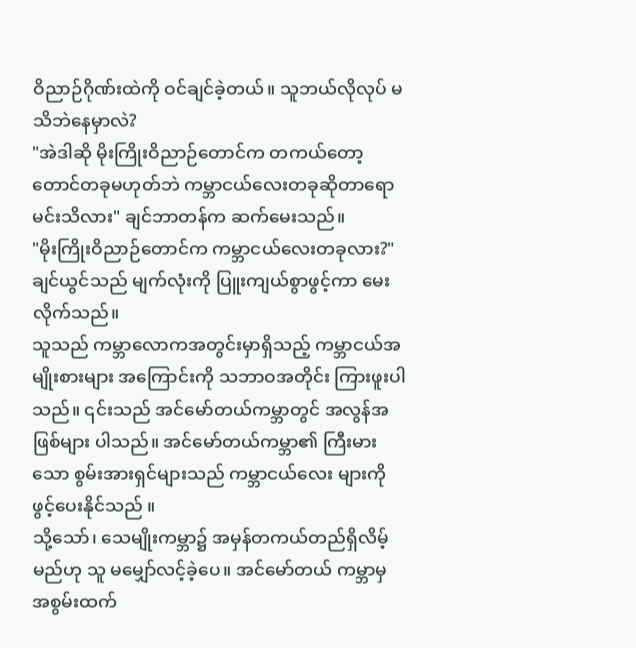ဝိညာဉ်ဂိုဏ်းထဲကို ဝင်ချင်ခဲ့တယ်။ သူဘယ်လိုလုပ် မသိဘဲနေမှာလဲ?
"အဲဒါဆို မိုးကြိုးဝိညာဉ်တောင်က တကယ်တော့ တောင်တခုမဟုတ်ဘဲ ကမ္ဘာငယ်လေးတခုဆိုတာရော မင်းသိလား" ချင်ဘာတန်က ဆက်မေးသည်။
"မိုးကြိုးဝိညာဉ်တောင်က ကမ္ဘာငယ်လေးတခုလား?" ချင်ယွင်သည် မျက်လုံးကို ပြူးကျယ်စွာဖွင့်ကာ မေးလိုက်သည်။
သူသည် ကမ္ဘာလောကအတွင်းမှာရှိသည့် ကမ္ဘာငယ်အမျိုးစားများ အကြောင်းကို သဘာဝအတိုင်း ကြားဖူးပါသည်။ ၎င်းသည် အင်မော်တယ်ကမ္ဘာတွင် အလွန်အဖြစ်များ ပါသည်။ အင်မော်တယ်ကမ္ဘာ၏ ကြီးမားသော စွမ်းအားရှင်များသည် ကမ္ဘာငယ်လေး များကို ဖွင့်ပေးနိုင်သည် ။
သို့သော်၊ သေမျိုးကမ္ဘာ၌ အမှန်တကယ်တည်ရှိလိမ့်မည်ဟု သူ မမျှော်လင့်ခဲ့ပေ။ အင်မော်တယ် ကမ္ဘာမှ အစွမ်းထက်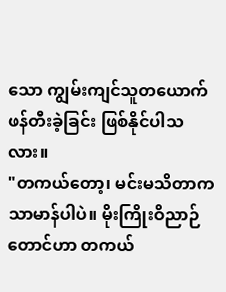သော ကျွမ်းကျင်သူတယောက် ဖန်တီးခဲ့ခြင်း ဖြစ်နိုင်ပါသလား။
"တကယ်တော့၊ မင်းမသိတာက သာမာန်ပါပဲ။ မိုးကြိုးဝိညာဉ်တောင်ဟာ တကယ်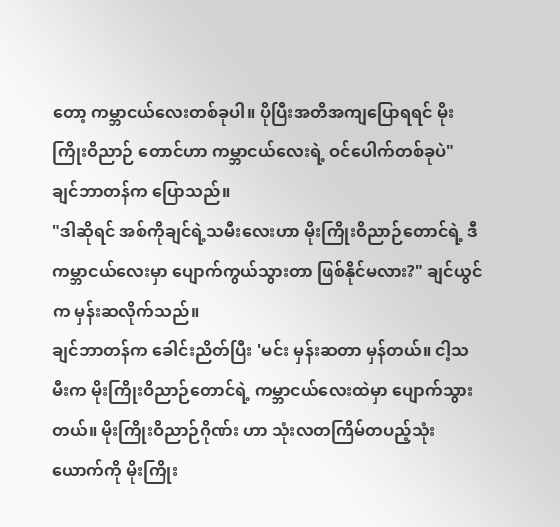တော့ ကမ္ဘာငယ်လေးတစ်ခုပါ။ ပိုပြီးအတိအကျပြောရရင် မိုးကြိုးဝိညာဉ် တောင်ဟာ ကမ္ဘာငယ်လေးရဲ့ ဝင်ပေါက်တစ်ခုပဲ" ချင်ဘာတန်က ပြောသည်။
"ဒါဆိုရင် အစ်ကိုချင်ရဲ့သမီးလေးဟာ မိုးကြိုးဝိညာဉ်တောင်ရဲ့ ဒီကမ္ဘာငယ်လေးမှာ ပျောက်ကွယ်သွားတာ ဖြစ်နိုင်မလား?" ချင်ယွင်က မှန်းဆလိုက်သည်။
ချင်ဘာတန်က ခေါင်းညိတ်ပြီး 'မင်း မှန်းဆတာ မှန်တယ်။ ငါ့သမီးက မိုးကြိုးဝိညာဉ်တောင်ရဲ့ ကမ္ဘာငယ်လေးထဲမှာ ပျောက်သွားတယ်။ မိုးကြိုးဝိညာဉ်ဂိုဏ်း ဟာ သုံးလတကြိမ်တပည့်သုံးယောက်ကို မိုးကြိုး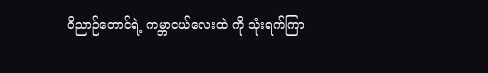ဝိညာဉ်တောင်ရဲ့ ကမ္ဘာငယ်လေးထဲ ကို သုံးရက်ကြာ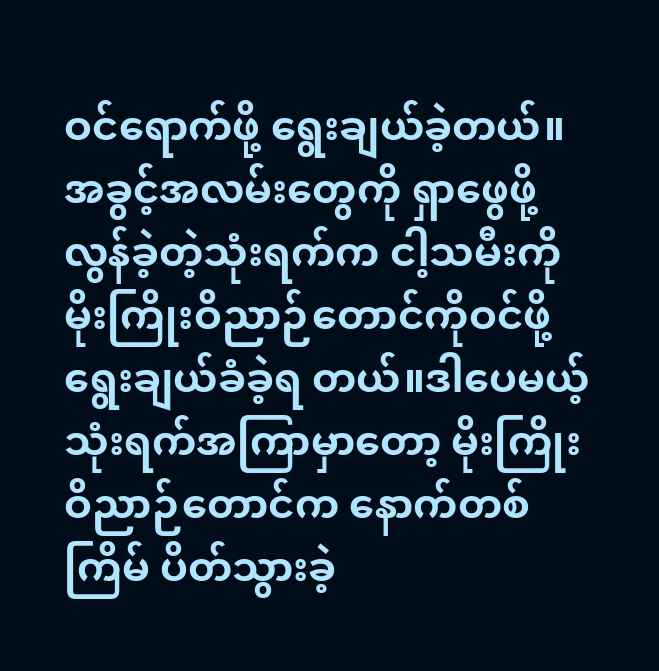ဝင်ရောက်ဖို့ ရွေးချယ်ခဲ့တယ်။ အခွင့်အလမ်းတွေကို ရှာဖွေဖို့ လွန်ခဲ့တဲ့သုံးရက်က ငါ့သမီးကို မိုးကြိုးဝိညာဉ်တောင်ကိုဝင်ဖို့ ရွေးချယ်ခံခဲ့ရ တယ်။ဒါပေမယ့် သုံးရက်အကြာမှာတော့ မိုးကြိုးဝိညာဉ်တောင်က နောက်တစ်ကြိမ် ပိတ်သွားခဲ့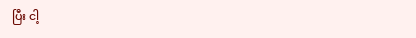ပြီး ငါ့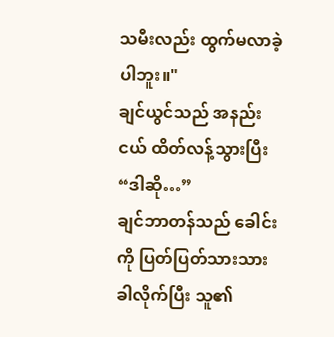သမီးလည်း ထွက်မလာခဲ့ပါဘူး။"
ချင်ယွင်သည် အနည်းငယ် ထိတ်လန့်သွားပြီး “ဒါဆို…”
ချင်ဘာတန်သည် ခေါင်းကို ပြတ်ပြတ်သားသား ခါလိုက်ပြီး သူ၏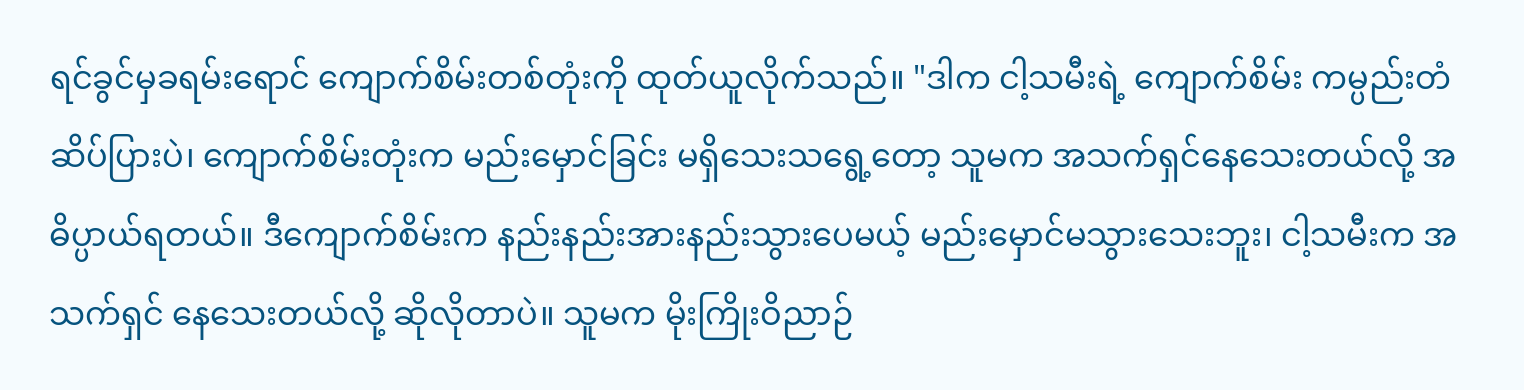ရင်ခွင်မှခရမ်းရောင် ကျောက်စိမ်းတစ်တုံးကို ထုတ်ယူလိုက်သည်။ "ဒါက ငါ့သမီးရဲ့ ကျောက်စိမ်း ကမ္ပည်းတံဆိပ်ပြားပဲ၊ ကျောက်စိမ်းတုံးက မည်းမှောင်ခြင်း မရှိသေးသရွေ့တော့ သူမက အသက်ရှင်နေသေးတယ်လို့ အဓိပ္ပာယ်ရတယ်။ ဒီကျောက်စိမ်းက နည်းနည်းအားနည်းသွားပေမယ့် မည်းမှောင်မသွားသေးဘူး၊ ငါ့သမီးက အသက်ရှင် နေသေးတယ်လို့ ဆိုလိုတာပဲ။ သူမက မိုးကြိုးဝိညာဉ်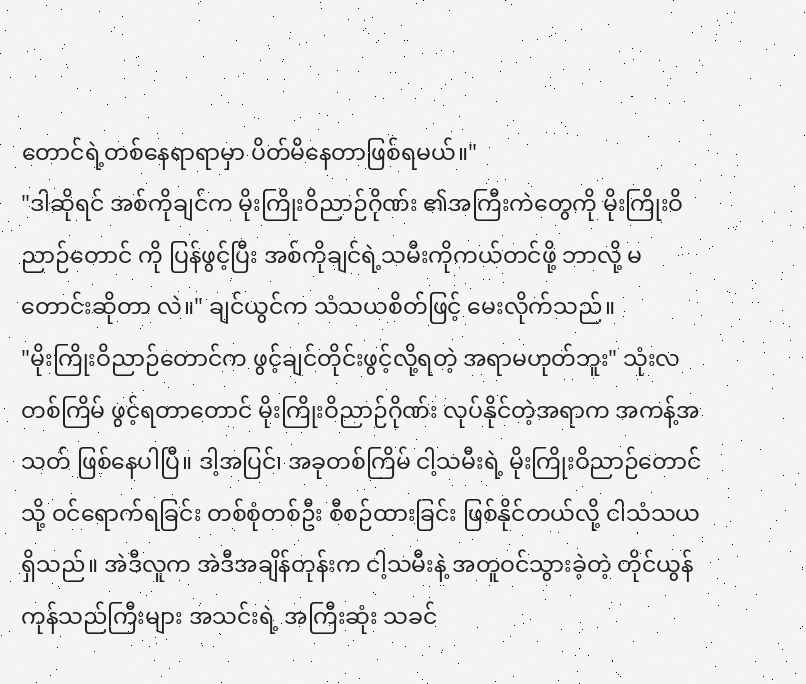တောင်ရဲ့တစ်နေရာရာမှာ ပိတ်မိနေတာဖြစ်ရမယ်။"
"ဒါဆိုရင် အစ်ကိုချင်က မိုးကြိုးဝိညာဉ်ဂိုဏ်း ၏အကြီးကဲတွေကို မိုးကြိုးဝိညာဉ်တောင် ကို ပြန်ဖွင့်ပြီး အစ်ကိုချင်ရဲ့သမီးကိုကယ်တင်ဖို့ ဘာလို့ မတောင်းဆိုတာ လဲ။" ချင်ယွင်က သံသယစိတ်ဖြင့် မေးလိုက်သည်။
"မိုးကြိုးဝိညာဉ်တောင်က ဖွင့်ချင်တိုင်းဖွင့်လို့ရတဲ့ အရာမဟုတ်ဘူး" သုံးလတစ်ကြိမ် ဖွင့်ရတာတောင် မိုးကြိုးဝိညာဉ်ဂိုဏ်း လုပ်နိုင်တဲ့အရာက အကန့်အသတ် ဖြစ်နေပါပြီ။ ဒါ့အပြင်၊ အခုတစ်ကြိမ် ငါ့သမီးရဲ့ မိုးကြိုးဝိညာဉ်တောင်သို့ ဝင်ရောက်ရခြင်း တစ်စုံတစ်ဦး စီစဉ်ထားခြင်း ဖြစ်နိုင်တယ်လို့ ငါသံသယ ရှိသည်။ အဲဒီလူက အဲဒီအချိန်တုန်းက ငါ့သမီးနဲ့ အတူဝင်သွားခဲ့တဲ့ တိုင်ယွန်ကုန်သည်ကြီးများ အသင်းရဲ့ အကြီးဆုံး သခင်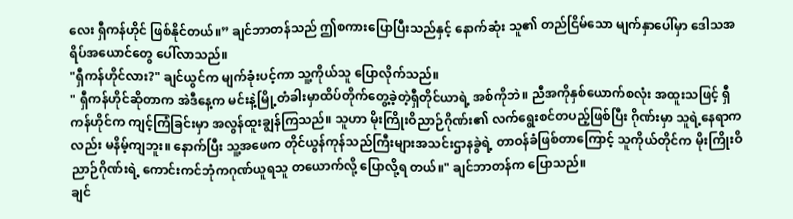လေး ရှီကန်ဟိုင် ဖြစ်နိုင်တယ်။” ချင်ဘာတန်သည် ဤစကားပြောပြီးသည်နှင့် နောက်ဆုံး သူ၏ တည်ငြိမ်သော မျက်နှာပေါ်မှာ ဒေါသအရိပ်အယောင်တွေ ပေါ်လာသည်။
"ရှီကန်ဟိုင်လား?" ချင်ယွင်က မျက်ခုံးပင့်ကာ သူ့ကိုယ်သူ ပြောလိုက်သည်။
" ရှီကန်ဟိုင်ဆိုတာက အဲဒီနေ့က မင်းနဲ့မြို့တံခါးမှာထိပ်တိုက်တွေ့ခဲ့တဲ့ရှီတိုင်ယာရဲ့ အစ်ကိုဘဲ။ ညီအကိုနှစ်ယောက်စလုံး အထူးသဖြင့် ရှီကန်ဟိုင်က ကျင့်ကြံခြင်းမှာ အလွန်ထူးချွန်ကြသည်။ သူဟာ မိုးကြိုးဝိညာဉ်ဂိုဏ်း၏ လက်ရွေးစင်တပည့်ဖြစ်ပြီး ဂိုဏ်းမှာ သူရဲ့နေရာကလည်း မနိမ့်ကျဘူး။ နောက်ပြီး သူ့အဖေက တိုင်ယွန်ကုန်သည်ကြီးများအသင်းဌာနခွဲရဲ့ တာဝန်ခံဖြစ်တာကြောင့် သူကိုယ်တိုင်က မိုးကြိုးဝိညာဉ်ဂိုဏ်းရဲ့ ကောင်းကင်ဘုံကဂုဏ်ယူရသူ တယောက်လို့ ပြောလို့ရ တယ်။" ချင်ဘာတန်က ပြောသည်။
ချင်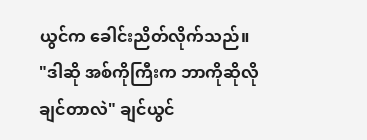ယွင်က ခေါင်းညိတ်လိုက်သည်။
"ဒါဆို အစ်ကိုကြီးက ဘာကိုဆိုလိုချင်တာလဲ" ချင်ယွင်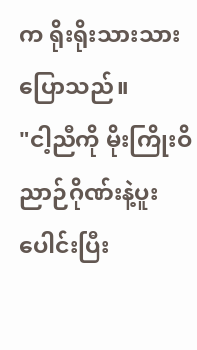က ရိုးရိုးသားသား ပြောသည်။
"ငါ့ညီကို မိုးကြိုးဝိညာဉ်ဂိုဏ်းနဲ့ပူးပေါင်းပြီး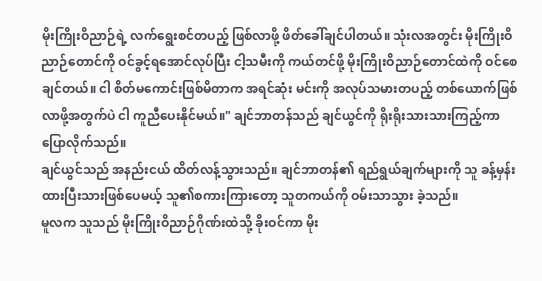မိုးကြိုးဝိညာဉ်ရဲ့ လက်ရွေးစင်တပည့် ဖြစ်လာဖို့ ဖိတ်ခေါ်ချင်ပါတယ်။ သုံးလအတွင်း မိုးကြိုးဝိညာဉ်တောင်ကို ဝင်ခွင့်ရအောင်လုပ်ပြီး ငါ့သမီးကို ကယ်တင်ဖို့ မိုးကြိုးဝိညာဉ်တောင်ထဲကို ဝင်စေချင်တယ်။ ငါ စိတ်မကောင်းဖြစ်မိတာက အရင်ဆုံး မင်းကို အလုပ်သမားတပည့် တစ်ယောက်ဖြစ်လာဖို့အတွက်ပဲ ငါ ကူညီပေးနိုင်မယ်။" ချင်ဘာတန်သည် ချင်ယွင်ကို ရိုးရိုးသားသားကြည့်ကာ ပြောလိုက်သည်။
ချင်ယွင်သည် အနည်းငယ် ထိတ်လန့်သွားသည်။ ချင်ဘာတန်၏ ရည်ရွယ်ချက်များကို သူ ခန့်မှန်းထားပြီးသားဖြစ်ပေမယ့် သူ၏စကားကြားတော့ သူတကယ်ကို ဝမ်းသာသွား ခဲ့သည်။
မူလက သူသည် မိုးကြိုးဝိညာဉ်ဂိုဏ်းထဲသို့ ခိုးဝင်ကာ မိုး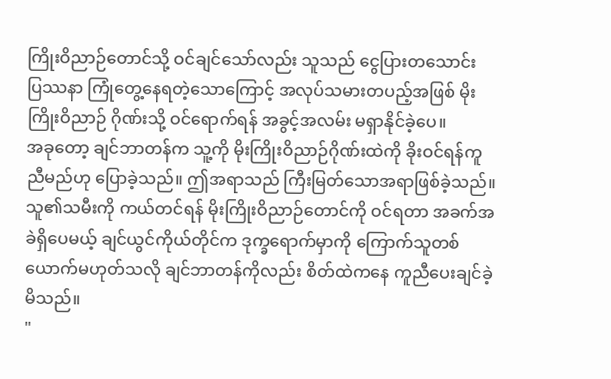ကြိုးဝိညာဉ်တောင်သို့ ဝင်ချင်သော်လည်း သူသည် ငွေပြားတသောင်း
ပြဿနာ ကြုံတွေ့နေရတဲ့သောကြောင့် အလုပ်သမားတပည့်အဖြစ် မိုးကြိုးဝိညာဉ် ဂိုဏ်းသို့ ဝင်ရောက်ရန် အခွင့်အလမ်း မရှာနိုင်ခဲ့ပေ။
အခုတော့ ချင်ဘာတန်က သူ့ကို မိုးကြိုးဝိညာဉ်ဂိုဏ်းထဲကို ခိုးဝင်ရန်ကူညီမည်ဟု ပြောခဲ့သည်။ ဤအရာသည် ကြီးမြတ်သောအရာဖြစ်ခဲ့သည်။
သူ၏သမီးကို ကယ်တင်ရန် မိုးကြိုးဝိညာဉ်တောင်ကို ဝင်ရတာ အခက်အခဲရှိပေမယ့် ချင်ယွင်ကိုယ်တိုင်က ဒုက္ခရောက်မှာကို ကြောက်သူတစ်ယောက်မဟုတ်သလို ချင်ဘာတန်ကိုလည်း စိတ်ထဲကနေ ကူညီပေးချင်ခဲ့မိသည်။
"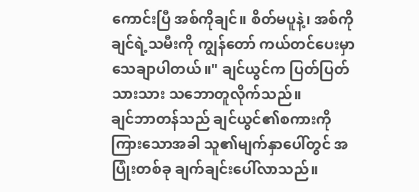ကောင်းပြီ အစ်ကိုချင်။ စိတ်မပူနဲ့၊ အစ်ကိုချင်ရဲ့သမီးကို ကျွန်တော် ကယ်တင်ပေးမှာ သေချာပါတယ်။" ချင်ယွင်က ပြတ်ပြတ်သားသား သဘောတူလိုက်သည်။
ချင်ဘာတန်သည် ချင်ယွင်၏စကားကိုကြားသောအခါ သူ၏မျက်နှာပေါ်တွင် အပြုံးတစ်ခု ချက်ချင်းပေါ်လာသည်။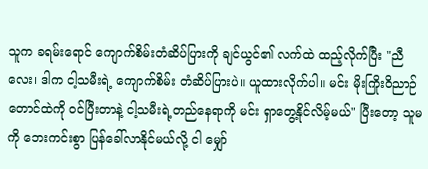သူက ခရမ်းရောင် ကျောက်စိမ်းတံဆိပ်ပြားကို ချင်ယွင်၏ လက်ထဲ ထည့်လိုက်ပြီး "ညီလေး၊ ဒါက ငါ့သမီးရဲ့ ကျောက်စိမ်း တံဆိပ်ပြားပဲ။ ယူထားလိုက်ပါ။ မင်း မိုးကြိုးဝိညာဉ်တောင်ထဲကို ဝင်ပြီးတာနဲ့ ငါ့သမီးရဲ့တည်နေရာကို မင်း ရှာတွေ့နိုင်လိမ့်မယ်" ပြီးတော့ သူမကို ဘေးကင်းစွာ ပြန်ခေါ်လာနိုင်မယ်လို့ ငါ မျှော်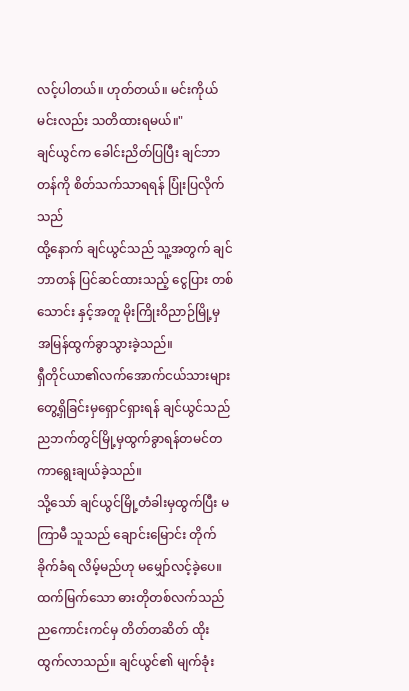လင့်ပါတယ်။ ဟုတ်တယ်။ မင်းကိုယ်မင်းလည်း သတိထားရမယ်။"
ချင်ယွင်က ခေါင်းညိတ်ပြပြီး ချင်ဘာတန်ကို စိတ်သက်သာရရန် ပြုံးပြလိုက်သည်
ထို့နောက် ချင်ယွင်သည် သူ့အတွက် ချင်ဘာတန် ပြင်ဆင်ထားသည့် ငွေပြား တစ်သောင်း နှင့်အတူ မိုးကြိုးဝိညာဉ်မြို့မှ အမြန်ထွက်ခွာသွားခဲ့သည်။
ရှီတိုင်ယာ၏လက်အောက်ငယ်သားများ တွေ့ရှိခြင်းမှရှောင်ရှားရန် ချင်ယွင်သည် ညဘက်တွင်မြို့မှထွက်ခွာရန်တမင်တကာရွေးချယ်ခဲ့သည်။
သို့သော် ချင်ယွင်မြို့တံခါးမှထွက်ပြီး မကြာမီ သူသည် ချောင်းမြောင်း တိုက်ခိုက်ခံရ လိမ့်မည်ဟု မမျှော်လင့်ခဲ့ပေ။
ထက်မြက်သော ဓားတိုတစ်လက်သည် ညကောင်းကင်မှ တိတ်တဆိတ် ထိုးထွက်လာသည်။ ချင်ယွင်၏ မျက်ခုံး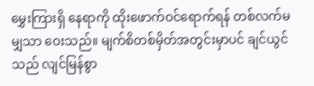မွှေးကြားရှိ နေရာကို ထိုးဖောက်ဝင်ရောက်ရန် တစ်လက်မမျှသာ ဝေးသည်။ မျက်စိတစ်မှိတ်အတွင်းမှာပင် ချင်ယွင်သည် လျင်မြန်စွာ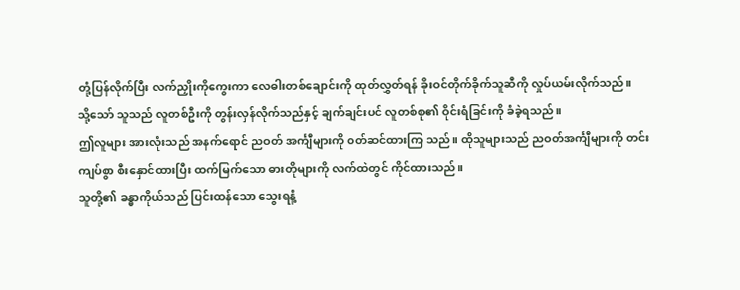တုံ့ပြန်လိုက်ပြီး လက်ညှိုးကိုကွေးကာ လေဓါးတစ်ချောင်းကို ထုတ်လွှတ်ရန် ခိုးဝင်တိုက်ခိုက်သူဆီကို လှုပ်ယမ်းလိုက်သည်။
သို့သော် သူသည် လူတစ်ဦးကို တွန်းလှန်လိုက်သည်နှင့် ချက်ချင်းပင် လူတစ်စု၏ ဝိုင်းရံခြင်းကို ခံခဲ့ရသည်။
ဤလူများ အားလုံးသည် အနက်ရောင် ညဝတ် အင်္ကျီများကို ၀တ်ဆင်ထားကြ သည်။ ထိုသူများသည် ညဝတ်အင်္ကျီများကို တင်းကျပ်စွာ စီးနှောင်ထားပြီး ထက်မြက်သော ဓားတိုများကို လက်ထဲတွင် ကိုင်ထားသည်။
သူတို့၏ ခန္ဓာကိုယ်သည် ပြင်းထန်သော သွေးရနံ့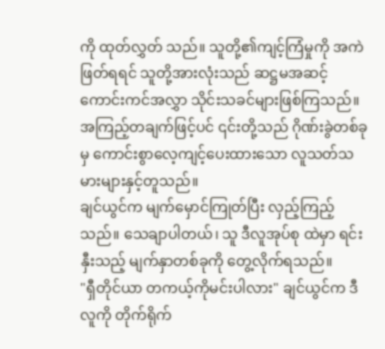ကို ထုတ်လွှတ် သည်။ သူတို့၏ကျင့်ကြံမှုကို အကဲဖြတ်ရရင် သူတို့အားလုံးသည် ဆဋ္ဌမအဆင့် ကောင်းကင်အလွှာ သိုင်းသခင်များဖြစ်ကြသည်။ အကြည့်တချက်ဖြင့်ပင် ၎င်းတို့သည် ဂိုဏ်းခွဲတစ်ခုမှ ကောင်းစွာလေ့ကျင့်ပေးထားသော လူသတ်သမားများနှင့်တူသည်။
ချင်ယွင်က မျက်မှောင်ကြုတ်ပြီး လှည့်ကြည့်သည်။ သေချာပါတယ်၊ သူ ဒီလူအုပ်စု ထဲမှာ ရင်းနှီးသည့် မျက်နှာတစ်ခုကို တွေ့လိုက်ရသည်။
"ရှီတိုင်ယာ တကယ့်ကိုမင်းပါလား" ချင်ယွင်က ဒီလူကို တိုက်ရိုက်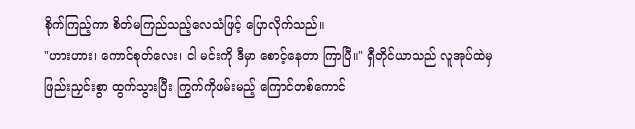စိုက်ကြည့်ကာ စိတ်မကြည်သည့်လေသံဖြင့် ပြောလိုက်သည်။
"ဟားဟား၊ ကောင်စုတ်လေး၊ ငါ မင်းကို ဒီမှာ စောင့်နေတာ ကြာပြီ။" ရှီတိုင်ယာသည် လူအုပ်ထဲမှ ဖြည်းညှင်းစွာ ထွက်သွားပြီး ကြွက်ကိုဖမ်းမည့် ကြောင်တစ်ကောင်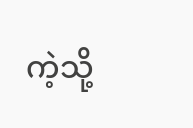ကဲ့သို့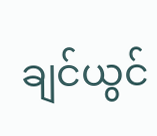ချင်ယွင်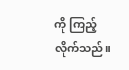ကို ကြည့်လိုက်သည်။